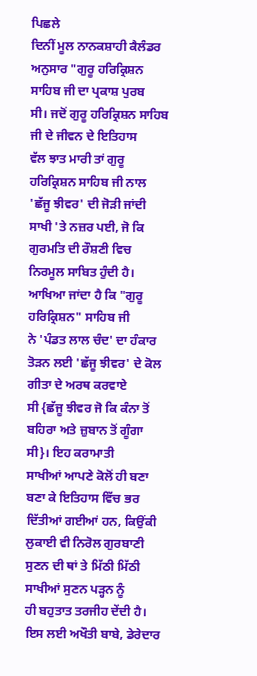ਪਿਛਲੇ
ਦਿਨੀਂ ਮੂਲ ਨਾਨਕਸ਼ਾਹੀ ਕੈਲੰਡਰ ਅਨੁਸਾਰ "ਗੁਰੂ ਹਰਿਕ੍ਰਿਸ਼ਨ ਸਾਹਿਬ ਜੀ ਦਾ ਪ੍ਰਕਾਸ਼ ਪੁਰਬ
ਸੀ। ਜਦੋਂ ਗੁਰੂ ਹਰਿਕ੍ਰਿਸ਼ਨ ਸਾਹਿਬ ਜੀ ਦੇ ਜੀਵਨ ਦੇ ਇਤਿਹਾਸ
ਵੱਲ ਝਾਤ ਮਾਰੀ ਤਾਂ ਗੁਰੂ ਹਰਿਕ੍ਰਿਸ਼ਨ ਸਾਹਿਬ ਜੀ ਨਾਲ 'ਛੱਜੂ ਝੀਵਰ' ਦੀ ਜੋੜੀ ਜਾਂਦੀ
ਸਾਖੀ 'ਤੇ ਨਜ਼ਰ ਪਈ, ਜੋ ਕਿ ਗੁਰਮਤਿ ਦੀ ਰੌਸ਼ਣੀ ਵਿਚ ਨਿਰਮੂਲ ਸਾਬਿਤ ਹੁੰਦੀ ਹੈ।
ਆਖਿਆ ਜਾਂਦਾ ਹੈ ਕਿ "ਗੁਰੂ ਹਰਿਕ੍ਰਿਸ਼ਨ" ਸਾਹਿਬ ਜੀ
ਨੇ 'ਪੰਡਤ ਲਾਲ ਚੰਦ' ਦਾ ਹੰਕਾਰ ਤੋੜਨ ਲਈ 'ਛੱਜੂ ਝੀਵਰ' ਦੇ ਕੋਲ ਗੀਤਾ ਦੇ ਅਰਥ ਕਰਵਾਏ
ਸੀ {ਛੱਜੂ ਝੀਵਰ ਜੋ ਕਿ ਕੰਨਾ ਤੋਂ ਬਹਿਰਾ ਅਤੇ ਜ਼ੁਬਾਨ ਤੋਂ ਗੂੰਗਾ ਸੀ}। ਇਹ ਕਰਾਮਾਤੀ
ਸਾਖੀਆਂ ਆਪਣੇ ਕੋਲੋਂ ਹੀ ਬਣਾ ਬਣਾ ਕੇ ਇਤਿਹਾਸ ਵਿੱਚ ਭਰ ਦਿੱਤੀਆਂ ਗਈਆਂ ਹਨ, ਕਿਉਂਕੀ
ਲੁਕਾਈ ਵੀ ਨਿਰੋਲ ਗੁਰਬਾਣੀ ਸੁਣਨ ਦੀ ਥਾਂ ਤੇ ਮਿੱਠੀ ਮਿੱਠੀ ਸਾਖੀਆਂ ਸੁਣਨ ਪੜ੍ਹਨ ਨੂੰ
ਹੀ ਬਹੁਤਾਤ ਤਰਜੀਹ ਦੇਂਦੀ ਹੈ। ਇਸ ਲਈ ਅਖੌਤੀ ਬਾਬੇ, ਡੇਰੇਦਾਰ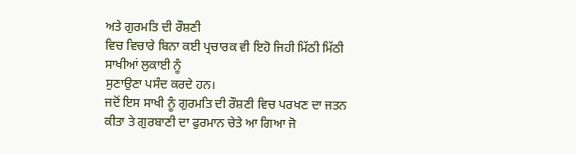ਅਤੇ ਗੁਰਮਤਿ ਦੀ ਰੌਸ਼ਣੀ
ਵਿਚ ਵਿਚਾਰੇ ਬਿਨਾ ਕਈ ਪ੍ਰਚਾਰਕ ਵੀ ਇਹੋ ਜਿਹੀ ਮਿੱਠੀ ਮਿੱਠੀ ਸਾਖੀਆਂ ਲੁਕਾਈ ਨੂੰ
ਸੁਣਾਉਣਾ ਪਸੰਦ ਕਰਦੇ ਹਨ।
ਜਦੋਂ ਇਸ ਸਾਖੀ ਨੂੰ ਗੁਰਮਤਿ ਦੀ ਰੌਸ਼ਣੀ ਵਿਚ ਪਰਖਣ ਦਾ ਜਤਨ
ਕੀਤਾ ਤੇ ਗੁਰਬਾਣੀ ਦਾ ਫੁਰਮਾਨ ਚੇਤੇ ਆ ਗਿਆ ਜੋ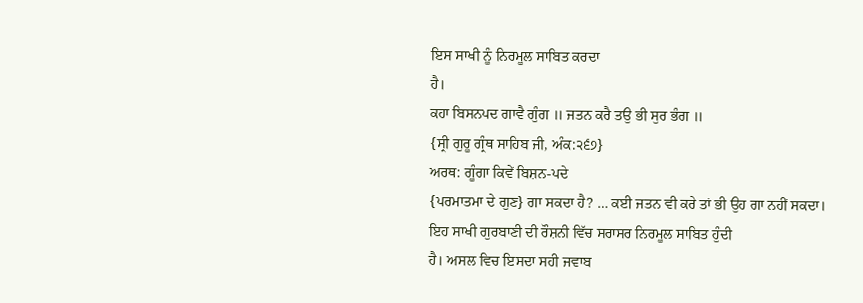ਇਸ ਸਾਖੀ ਨੂੰ ਨਿਰਮੂਲ ਸਾਬਿਤ ਕਰਦਾ
ਹੈ।
ਕਹਾ ਬਿਸਨਪਦ ਗਾਵੈ ਗੁੰਗ ॥ ਜਤਨ ਕਰੈ ਤਉ ਭੀ ਸੁਰ ਭੰਗ ॥
{ਸ੍ਰੀ ਗੁਰੂ ਗ੍ਰੰਥ ਸਾਹਿਬ ਜੀ, ਅੰਕ:੨੬੭}
ਅਰਥ: ਗੂੰਗਾ ਕਿਵੇਂ ਬਿਸ਼ਨ-ਪਦੇ
{ਪਰਮਾਤਮਾ ਦੇ ਗੁਣ} ਗਾ ਸਕਦਾ ਹੈ? … ਕਈ ਜਤਨ ਵੀ ਕਰੇ ਤਾਂ ਭੀ ਉਹ ਗਾ ਨਹੀਂ ਸਕਦਾ।
ਇਹ ਸਾਖੀ ਗੁਰਬਾਣੀ ਦੀ ਰੌਸ਼ਨੀ ਵਿੱਚ ਸਰਾਸਰ ਨਿਰਮੂਲ ਸਾਬਿਤ ਹੁੰਦੀ
ਹੈ। ਅਸਲ ਵਿਚ ਇਸਦਾ ਸਹੀ ਜਵਾਬ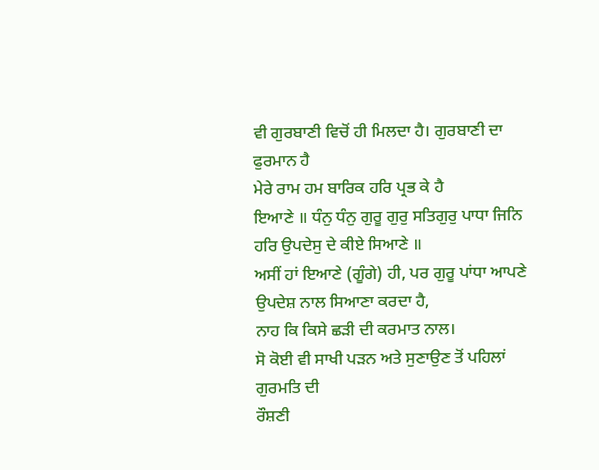ਵੀ ਗੁਰਬਾਣੀ ਵਿਚੋਂ ਹੀ ਮਿਲਦਾ ਹੈ। ਗੁਰਬਾਣੀ ਦਾ
ਫੁਰਮਾਨ ਹੈ
ਮੇਰੇ ਰਾਮ ਹਮ ਬਾਰਿਕ ਹਰਿ ਪ੍ਰਭ ਕੇ ਹੈ
ਇਆਣੇ ॥ ਧੰਨੁ ਧੰਨੁ ਗੁਰੂ ਗੁਰੁ ਸਤਿਗੁਰੁ ਪਾਧਾ ਜਿਨਿ ਹਰਿ ਉਪਦੇਸੁ ਦੇ ਕੀਏ ਸਿਆਣੇ ॥
ਅਸੀਂ ਹਾਂ ਇਆਣੇ (ਗੂੰਗੇ) ਹੀ, ਪਰ ਗੁਰੂ ਪਾਂਧਾ ਆਪਣੇ ਉਪਦੇਸ਼ ਨਾਲ ਸਿਆਣਾ ਕਰਦਾ ਹੈ,
ਨਾਹ ਕਿ ਕਿਸੇ ਛੜੀ ਦੀ ਕਰਮਾਤ ਨਾਲ।
ਸੋ ਕੋਈ ਵੀ ਸਾਖੀ ਪੜਨ ਅਤੇ ਸੁਣਾਉਣ ਤੋਂ ਪਹਿਲਾਂ ਗੁਰਮਤਿ ਦੀ
ਰੌਸ਼ਣੀ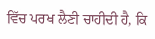ਵਿੱਚ ਪਰਖ ਲੈਣੀ ਚਾਹੀਦੀ ਹੈ, ਕਿ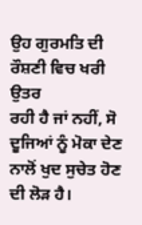ਉਹ ਗੁਰਮਤਿ ਦੀ ਰੌਸ਼ਣੀ ਵਿਚ ਖਰੀ ਉਤਰ
ਰਹੀ ਹੈ ਜਾਂ ਨਹੀਂ, ਸੋ ਦੂਜਿਆਂ ਨੂੰ ਮੋਕਾ ਦੇਣ ਨਾਲੋਂ ਖੁਦ ਸੁਚੇਤ ਹੋਣ ਦੀ ਲੋੜ ਹੈ।